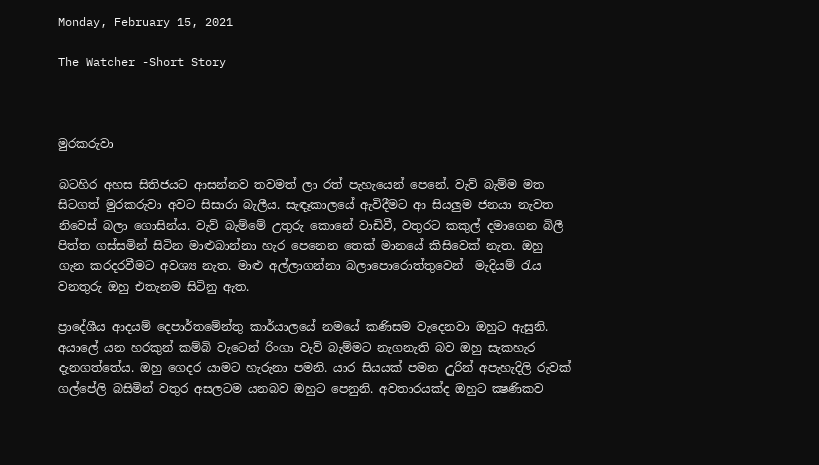Monday, February 15, 2021

The Watcher -Short Story



මුරකරුවා

බටහිර අහස සිතිජයට ආසන්නව තවමත් ලා රත් පැහැයෙන් පෙනේ. වැව් බැම්ම මත සිටගත් මුරකරුවා අවට සිසාරා බැලීය. සැඳෑකාලයේ ඇවිදීමට ආ සියලුම ජනයා නැවත නිවෙස් බලා ගොසින්ය. වැව් බැම්මේ උතුරු කොනේ වාඩිවී, වතුරට කකුල් දමාගෙන බිලී පිත්ත ගස්සමින් සිටින මාළුබාන්නා හැර පෙනෙන තෙක් මානයේ කිසිවෙක් නැත. ඔහු ගැන කරදරවීමට අවශ්‍ය නැත. මාළු අල්ලාගන්නා බලාපොරොත්තුවෙන්  මැදියම් රැය වනතුරු ඔහු එතැනම සිටිනු ඇත.

ප්‍රාදේශීය ආදයම් දෙපාර්තමේන්තු කාර්යාලයේ නමයේ කණිසම වැදෙනවා ඔහුට ඇසුනි. අයාලේ යන හරකුන් කම්බි වැටෙන් රිංගා වැව් බැම්මට නැගනැති බව ඔහු සැකහැර දැනගත්තේය. ඔහු ගෙදර යාමට හැරුනා පමනි. යාර සියයක් පමන උුරින් අපැහැදිලි රුවක් ගල්පේලි බසිමින් වතුර අසලටම යනබව ඔහුට පෙනුනි. අවතාරයක්ද ඔහුට ක්‍ෂණිකව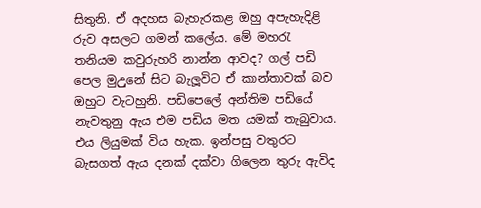සිතුනි. ඒ අදහස බැහැරකළ ඔහු අපැහැදිළි රුව අසලට ගමන් කලේය. මේ මහරැ තනියම කවුරුහරි නාන්න ආවද? ගල් පඩි පෙල මුඋුනේ සිට බැලූවිට ඒ කාන්තාවක් බව ඔහුට වැටහුනි. පඩිපෙලේ අන්තිම පඩියේ නැවතුනු ඇය එම පඩිය මත යමක් තැබුවාය. එය ලියුමක් විය හැක. ඉන්පසු වතුරට බැසගත් ඇය දනක් දක්වා ගිලෙන තුරු ඇවිද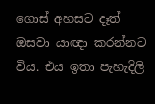ගොස් අහසට දෑත් ඔසවා යාඥා කරන්නට විය. එය ඉතා පැහැදිලි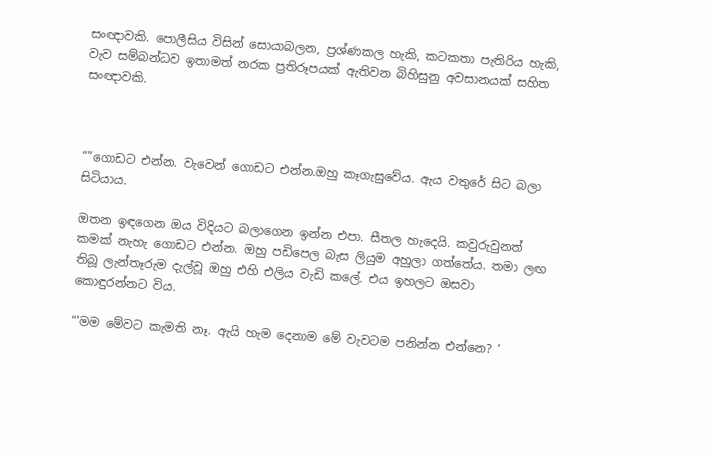සංඥාවකි. පොලීසිය විසින් සොයාබලන, ප්‍රශ්ණකල හැකි, කටකතා පැතිරිය හැකි, වැව සම්බන්ධව ඉතාමත් නරක ප්‍රතිරූපයක් ඇතිවන බිහිසුනු අවසානයක් සහිත සංඥාවකි.



“”ගොඩට එන්න. වැවෙන් ගොඩට එන්න.ඔහු කෑගැසුවේය. ඇය වතුරේ සිට බලා සිටියාය.

ඔතන ඉඳගෙන ඔය විදියට බලාගෙන ඉන්න එපා. සීතල හැදෙයි. කවුරුවුනත් කමක් නැහැ ගොඩට එන්න. ඔහු පඩිපෙල බැස ලියුම අහුලා ගත්තේය. තමා ලඟ තිබූ ලැන්තෑරුම දැල්වූ ඔහු එහි එලිය වැඩි කලේ. එය ඉහලට ඔසවා කොඳුරන්නට විය.

“’මම මේවට කැමති නෑ. ඇයි හැම දෙනාම මේ වැවටම පනින්න එන්නෙ? ‘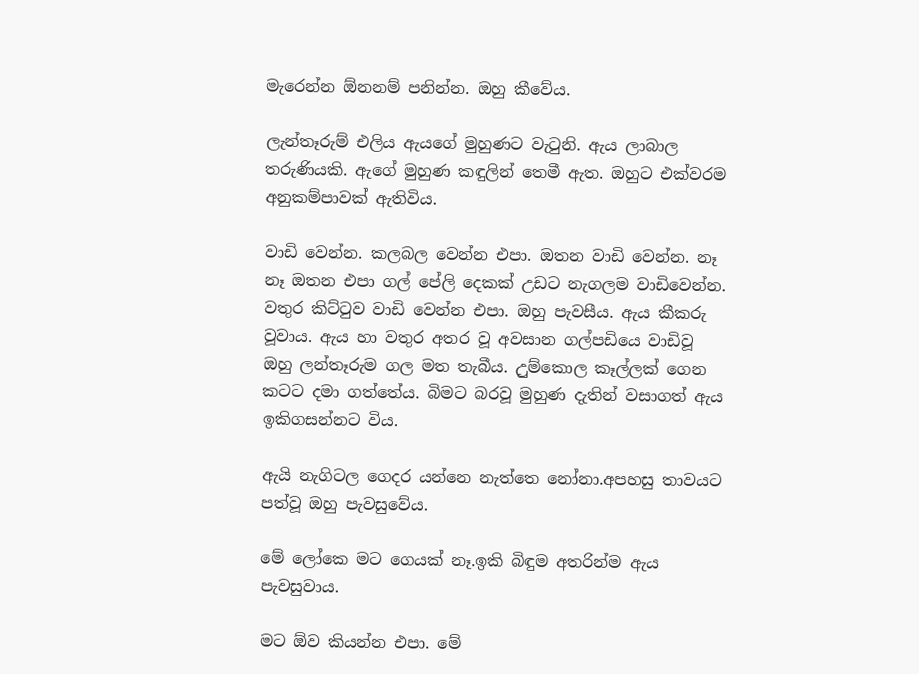මැරෙන්න ඕනනම් පනින්න. ඔහු කීවේය.

ලැන්තෑරුම් එලිය ඇයගේ මුහුණට වැටුනි. ඇය ලාබාල තරුණියකි. ඇගේ මුහුණ කඳුලින් තෙමී ඇත. ඔහුට එක්වරම අනුකම්පාවක් ඇතිවිය.

වාඩි වෙන්න. කලබල වෙන්න එපා. ඔතන වාඩි වෙන්න. නෑ නෑ ඔතන එපා ගල් පේලි දෙකක් උඩට නැගලම වාඩිවෙන්න. වතුර කිට්ටුව වාඩි වෙන්න එපා. ඔහු පැවසීය. ඇය කීකරු වූවාය. ඇය හා වතුර අතර වූ අවසාන ගල්පඩියෙ වාඩිවූ ඔහු ලන්තෑරුම ගල මත තැබීය. උුම්කොල කෑල්ලක් ගෙන කටට දමා ගත්තේය. බිමට බරවූ මුහුණ දැතින් වසාගත් ඇය ඉකිගසන්නට විය.

ඇයි නැගිටල ගෙදර යන්නෙ නැත්තෙ නෝනා.අපහසු තාවයට පත්වූ ඔහු පැවසුවේය.

මේ ලෝකෙ මට ගෙයක් නෑ.ඉකි බිඳුම අතරින්ම ඇය පැවසුවාය.

මට ඕව කියන්න එපා. මේ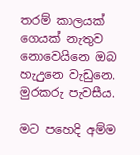තරම් කාලයක් ගෙයක් නැතුව නොවෙයිනෙ ඔබ හැඋුනෙ වැඩුනෙ. මුරකරු පැවසීය.

මට පහෙදි අම්ම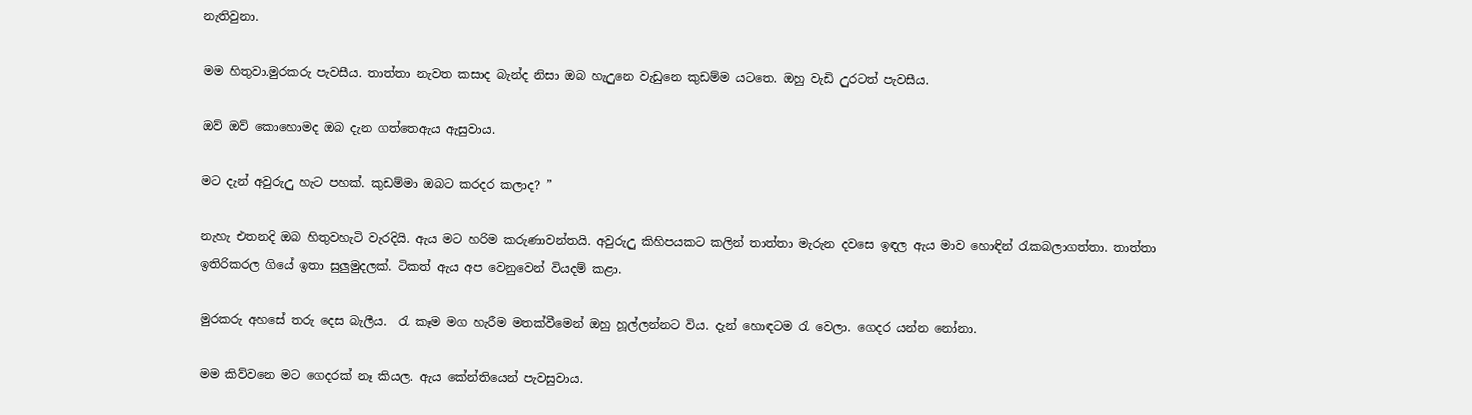නැතිවුනා.

මම හිතුවා.මුරකරු පැවසීය. තාත්තා නැවත කසාද බැන්ද නිසා ඔබ හැඋුනෙ වැඩුනෙ කුඩම්ම යටතෙ. ඔහු වැඩි උුරටත් පැවසීය.

ඔව් ඔව් කොහොමද ඔබ දැන ගත්තෙඇය ඇසුවාය.

මට දැන් අවුරුඋු හැට පහක්. කුඩම්මා ඔබට කරදර කලාද? ”

නැහැ එතනදි ඔබ හිතුවහැටි වැරදියි. ඇය මට හරිම කරුණාවන්තයි. අවුරුඋු කිහිපයකට කලින් තාත්තා මැරුන දවසෙ ඉඳල ඇය මාව හොඳින් රැකබලාගත්තා. තාත්තා ඉතිරිකරල ගියේ ඉතා සුලුමුදලක්. ටිකත් ඇය අප වෙනුවෙන් වියදම් කළා.

මුරකරු අහසේ තරු දෙස බැලීය.  රැ කෑම මග හැරීම මතක්වීමෙන් ඔහු හූල්ලන්නට විය. දැන් හොඳටම රැ වෙලා. ගෙදර යන්න නෝනා.

මම කිව්වනෙ මට ගෙදරක් නෑ කියල. ඇය කේන්තියෙන් පැවසුවාය.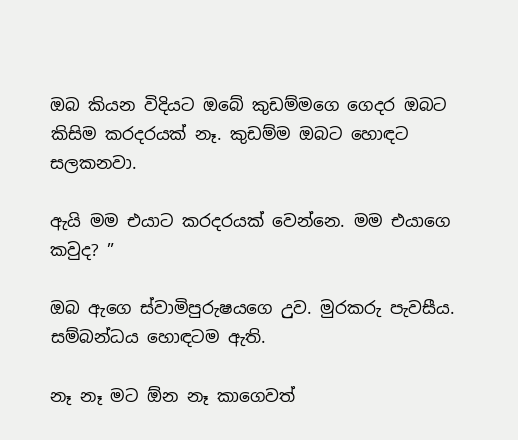ඔබ කියන විදියට ඔබේ කුඩම්මගෙ ගෙදර ඔබට කිසිම කරදරයක් නෑ. කුඩම්ම ඔබට හොඳට සලකනවා.

ඇයි මම එයාට කරදරයක් වෙන්නෙ. මම එයාගෙ කවුද? ”

ඔබ ඇගෙ ස්වාමිපුරුෂයගෙ උුව. මුරකරු පැවසීය.   සම්බන්ධය හොඳටම ඇති.

නෑ නෑ මට ඕන නෑ කාගෙවත්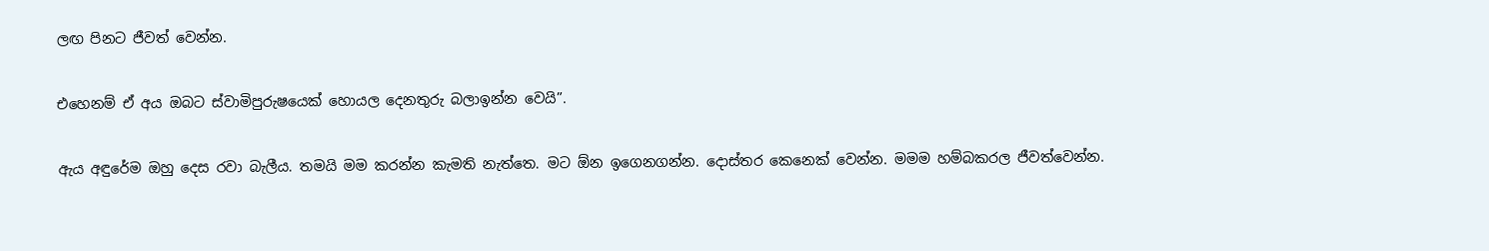ලඟ පිනට ජීවත් වෙන්න.

එහෙනම් ඒ අය ඔබට ස්වාමිපුරුෂයෙක් හොයල දෙනතුරු බලාඉන්න වෙයි”.

ඇය අඳුරේම ඔහු දෙස රවා බැලීය. තමයි මම කරන්න කැමති නැත්තෙ. මට ඕන ඉගෙනගන්න. දොස්තර කෙනෙක් වෙන්න. මමම හම්බකරල ජීවත්වෙන්න.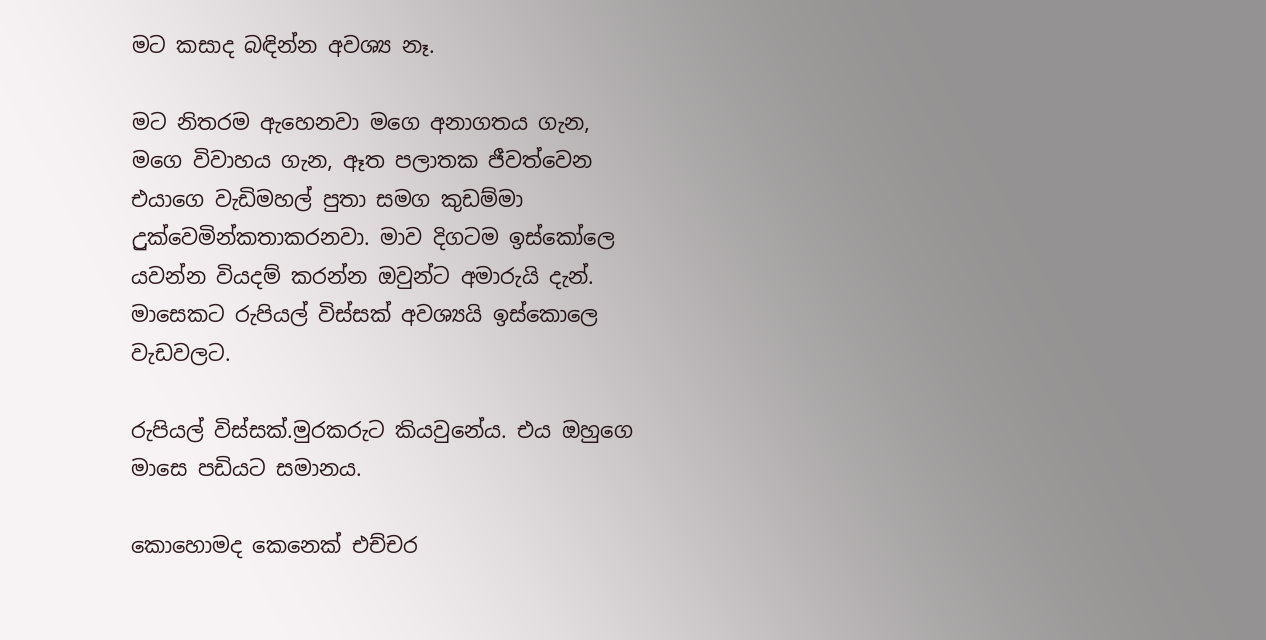මට කසාද බඳින්න අවශ්‍ය නෑ.

මට නිතරම ඇහෙනවා මගෙ අනාගතය ගැන, මගෙ විවාහය ගැන, ඈත පලාතක ජීවත්වෙන එයාගෙ වැඩිමහල් පුතා සමග කුඩම්මා උුක්වෙමින්කතාකරනවා. මාව දිගටම ඉස්කෝලෙ යවන්න වියදම් කරන්න ඔවුන්ට අමාරුයි දැන්. මාසෙකට රුපියල් විස්සක් අවශ්‍යයි ඉස්කොලෙ වැඩවලට.

රුපියල් විස්සක්.මුරකරුට කියවුනේය. එය ඔහුගෙ මාසෙ පඩියට සමානය.

කොහොමද කෙනෙක් එච්චර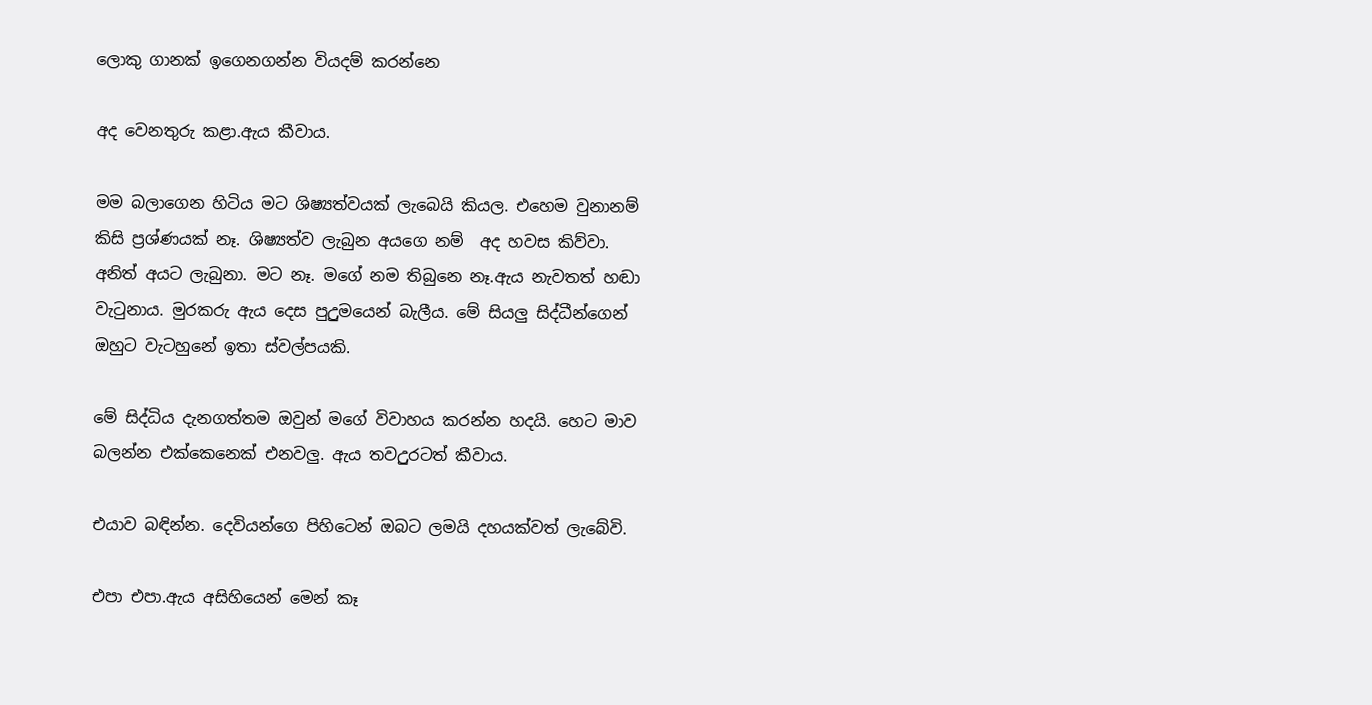ලොකු ගානක් ඉගෙනගන්න වියදම් කරන්නෙ

අද වෙනතුරු කළා.ඇය කීවාය.

මම බලාගෙන හිටිය මට ශිෂ්‍යත්වයක් ලැබෙයි කියල. එහෙම වුනානම් කිසි ප්‍රශ්ණයක් නෑ. ශිෂ්‍යත්ව ලැබුන අයගෙ නම්  අද හවස කිව්වා. අනිත් අයට ලැබුනා. මට නෑ. මගේ නම තිබුනෙ නෑ.ඇය නැවතත් හඬා වැටුනාය. මුරකරු ඇය දෙස පුඋුමයෙන් බැලීය. මේ සියලු සිද්ධීන්ගෙන් ඔහුට වැටහුනේ ඉතා ස්වල්පයකි.

මේ සිද්ධිය දැනගත්තම ඔවුන් මගේ විවාහය කරන්න හදයි. හෙට මාව බලන්න එක්කෙනෙක් එනවලු. ඇය තවඋුරටත් කීවාය.

එයාව බඳින්න. දෙවියන්ගෙ පිහිටෙන් ඔබට ලමයි දහයක්වත් ලැබේවි.

එපා එපා.ඇය අසිහියෙන් මෙන් කෑ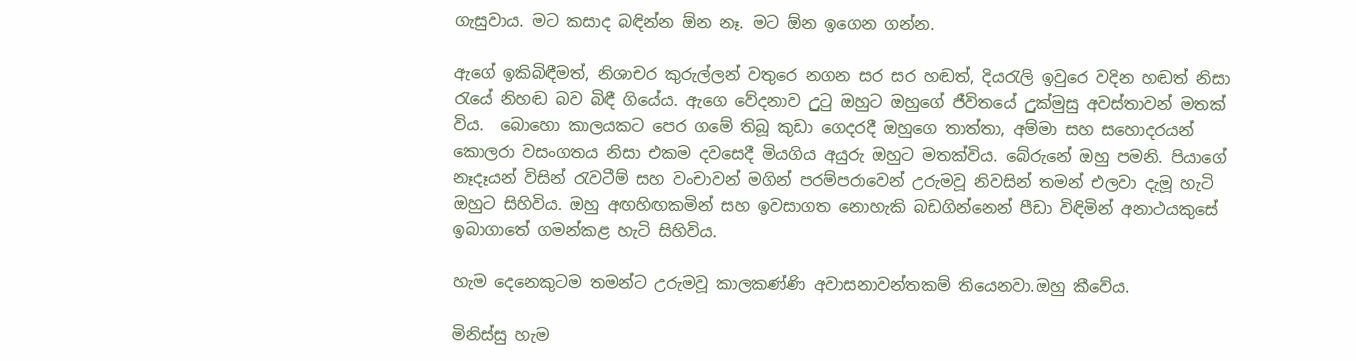ගැසුවාය. මට කසාද බඳින්න ඕන නෑ. මට ඕන ඉගෙන ගන්න.

ඇගේ ඉකිබිඳීමත්, නිශාචර කුරුල්ලන් වතු‌රෙ නගන සර සර හඬත්, දියරැලි ඉවුරෙ වදින හඬත් නිසා රැයේ නිහඬ බව බිඳී ගියේය. ඇගෙ වේදනාව උුටු ඔහුට ඔහුගේ ජීවිතයේ උුක්මුසු අවස්තාවන් මතක් විය.  බොහො කාලයකට පෙර ගමේ තිබූ කුඩා ගෙදරදී ඔහුගෙ තාත්තා, අම්මා සහ සහොදරයන් කොලරා වසංගතය නිසා එකම දවසෙදී මියගිය අයුරු ඔහුට මතක්විය. බේරුනේ ඔහු පමනි. පියාගේ නෑදෑයන් විසින් රැවටීම් සහ වංචාවන් මගින් පරම්පරාවෙන් උරුමවූ නිවසින් තමන් එලවා දැමූ හැටි ඔහුට සිහිවිය. ඔහු අඟහිඟකමින් සහ ඉවසාගත නොහැකි බඩගින්නෙන් පීඩා විඳිමින් අනාථයකුසේ ඉබාගාතේ ගමන්කළ හැටි සිහිවිය.

හැම දෙනෙකුටම තමන්ට උරුමවූ කාලකණ්ණි අවාසනාවන්තකම් තියෙනවා.ඔහු කීවේය.

මිනිස්සු හැම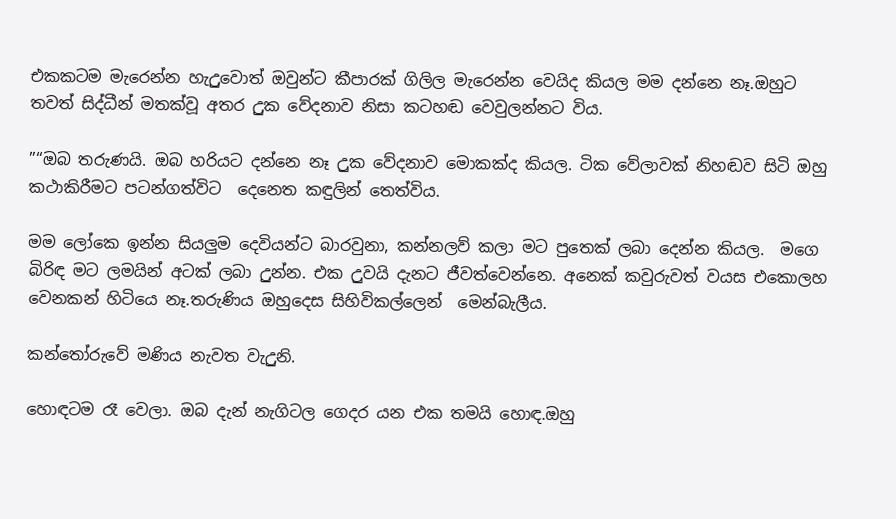එකකටම මැරෙන්න හැඋුවොත් ඔවුන්ට කීපාරක් ගිලිල මැරෙන්න වෙයිද කියල මම දන්නෙ නෑ.ඔහුට තවත් සිද්ධීන් මතක්වූ අතර උුක වේදනාව නිසා කටහඬ වෙවුලන්නට විය.

”“ඔබ තරුණයි. ඔබ හරියට දන්නෙ නෑ උුක වේදනාව මොකක්ද කියල. ටික වේලාවක් නිහඬව සිටි ඔහු කථාකිරීමට පටන්ගත්විට  දෙනෙත කඳුලින් තෙත්විය.

මම ලෝකෙ ඉන්න සියලුම දෙවියන්ට බාරවුනා, කන්නලව් කලා මට පුතෙක් ලබා දෙන්න කියල.  මගෙ බිරිඳ මට ලමයින් අටක් ලබා උුන්න. එක උුවයි දැනට ජීවත්වෙන්නෙ. අනෙක් කවුරුවත් වයස එකොලහ වෙනකන් හිටියෙ නෑ.තරුණිය ඔහුදෙස සිහිවිකල්ලෙන්  මෙන්බැලීය.

කන්තෝරුවේ මණිය නැවත වැඋුනි.

හොඳටම රෑ වෙලා. ඔබ දැන් නැගිටල ගෙදර යන එක තමයි හොඳ.ඔහු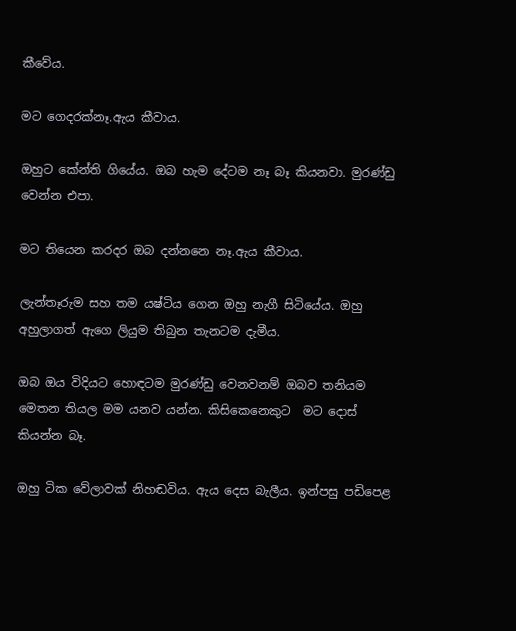කීවේය.

මට ගෙදරක්නෑ.ඇය කීවාය.

ඔහුට කේන්ති ගියේය. ඔබ හැම දේටම නෑ බෑ කියනවා. මුරණ්ඩු වෙන්න එපා.

මට තියෙන කරදර ඔබ දන්නනෙ නෑ.ඇය කීවාය.

ලැන්තෑරුම සහ තම යෂ්ටිය ගෙන ඔහු නැගී සිටියේය. ඔහු අහුලාගත් ඇගෙ ලියුම තිබුන තැනටම දැමීය.

ඔබ ඔය විදියට හොඳටම මුරණ්ඩු වෙනවනම් ඔබව තනියම මෙතන තියල මම යනව යන්න. කිසිකෙනෙකුට  මට දොස් කියන්න බෑ.

ඔහු ටික වේලාවක් නිහඬවිය. ඇය දෙස බැලීය. ඉන්පසු පඩිපෙළ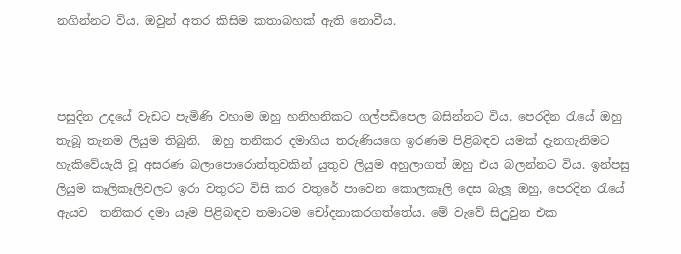නගින්නට විය. ඔවුන් අතර කිසිම කතාබහක් ඇති නොවීය.



පසුදින උදයේ වැඩට පැමිණි වහාම ඔහු හනිහනිකට ගල්පඩිපෙල බසින්නට විය. පෙරදින රැයේ ඔහු තැබූ තැනම ලියුම තිබුනි.  ඔහු තනිකර දමාගිය තරුණියගෙ ඉරණම පිළිබඳව යමක් දැනගැනිමට හැකිවේයැයි වූ අසරණ බලාපොරොත්තුවකින් යුතුව ලියුම අහුලාගත් ඔහු එය බලන්නට විය. ඉන්පසු ලියුම කෑලිකෑලිවලට ඉරා වතුරට විසි කර වතුරේ පාවෙන කොලකෑලි දෙස බැලූ ඔහු, පෙරදින රැයේ ඇයව  තනිකර දමා යෑම පිළිබඳව තමාටම චෝදනාකරගත්තේය. මේ වැවේ සිඋුවුන එක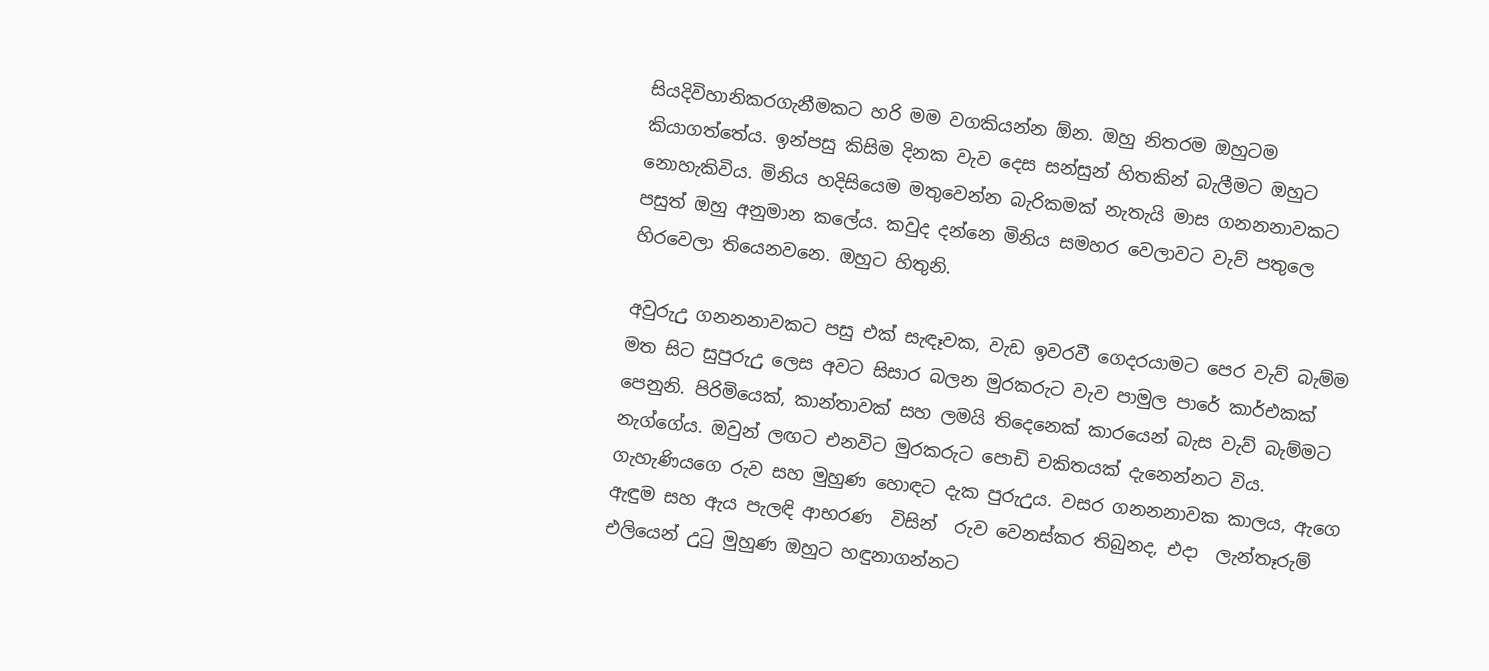සියදිවිහානිකරගැනීමකට හරි මම වගකියන්න ඕන. ඔහු නිතරම ඔහුටම කියාගත්තේය. ඉන්පසු කිසිම දිනක වැව දෙස සන්සුන් හිතකින් බැලීමට ඔහුට නොහැකිවිය. මිනිය හදිසියෙම මතුවෙන්න බැරිකමක් නැතැයි මාස ගනනනාවකට පසුත් ඔහු අනුමාන කලේය. කවුද දන්නෙ මිනිය සමහර වෙලාවට වැව් පතුලෙ හිරවෙලා තියෙනවනෙ. ඔහුට හිතුනි.

අවුරුඋු ගනනනාවකට පසු එක් සැඳෑවක, වැඩ ඉවරවී ගෙදරයාමට පෙර වැව් බැම්ම මත සිට සුපුරුඋු ලෙස අවට සිසාර බලන මුරකරුට වැව පාමුල පාරේ කාර්එකක් පෙනුනි. පිරිමියෙක්, කාන්තාවක් සහ ලමයි තිදෙනෙක් කාරයෙන් බැස වැව් බැම්මට නැග්ගේය. ඔවුන් ලඟට එනවිට මුරකරුට පොඩි චකිතයක් දැනෙන්නට විය. ගැහැණියගෙ රුව සහ මුහුණ හොඳට දැක පුරුඋුය. වසර ගනනනාවක කාලය, ඇගෙ ඇඳුම සහ ඇය පැලඳි ආභරණ  විසින්  රුව වෙනස්කර තිබුනද, එදා  ලැන්තෑරුම් එලියෙන් උුටු මුහුණ ඔහුට හඳුනාගන්නට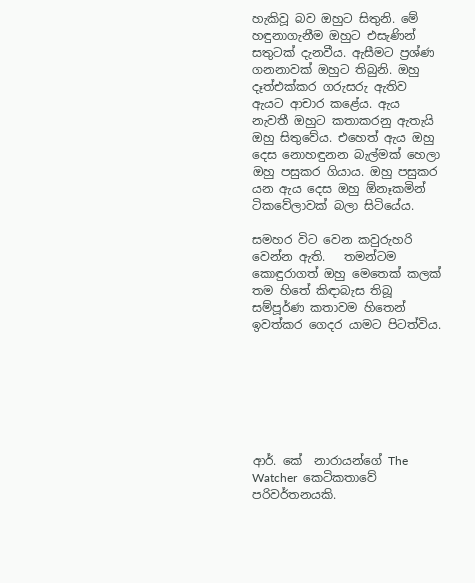හැකිවූ බව ඔහුට සිතුනි. මේ හඳුනාගැනීම ඔහුට එසැණින් සතුටක් දැනවීය. ඇසීමට ප්‍රශ්ණ ගනනාවක් ඔහුට තිබුනි. ඔහු දෑත්එක්කර ගරුසරු ඇතිව ඇයට ආචාර කළේය. ඇය නැවතී ඔහුට කතාකරනු ඇතැයි ඔහු සිතුවේය. එහෙත් ඇය ඔහු දෙස නොහඳුනන බැල්මක් හෙලා ඔහු පසුකර ගියාය. ඔහු පසුකර යන ඇය දෙස ඔහු ඕනෑකමින් ටිකවේලාවක් බලා සිටියේය.

සමහර විට වෙන කවුරුහරි වෙන්න ඇති.   තමන්ටම කොඳුරාගත් ඔහු මෙතෙක් කලක් තම හිතේ කිඳාබැස තිබූ සම්පූර්ණ කතාවම හිතෙන් ඉවත්කර ගෙදර යාමට පිටත්විය.







ආර්. කේ  නාරායන්ගේ The Watcher  කෙටිකතාවේ පරිවර්තනයකි.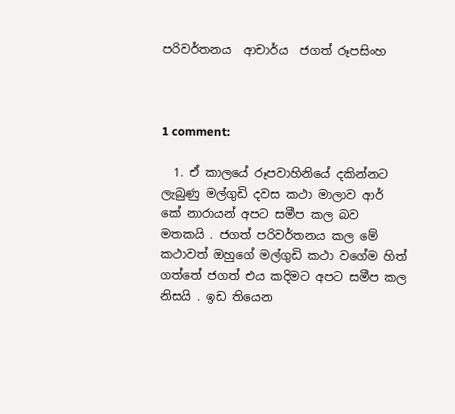පරිවර්තනය  ආචාර්ය  ජගත් රූපසිංහ



1 comment:

  1. ඒ කාලයේ රූපවාහිනියේ දකින්නට ලැබුණු මල්ගුඩි දවස කථා මාලාව ආර් කේ නාරායන් අපට සමීප කල බව මතකයි . ජගත් පරිවර්තනය කල මේ කථාවත් ඔහුගේ මල්ගුඩි කථා වගේම හිත් ගත්තේ ජගත් එය කදිමට අපට සමීප කල නිසයි . ඉඩ තියෙන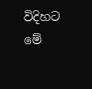විදිහට මේ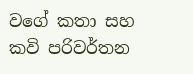වගේ කතා සහ කවි පරිවර්තන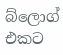බ්ලොග් එකට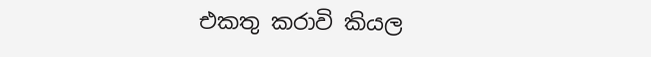එකතු කරාවි කියල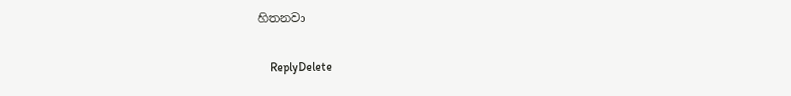හිතනවා

    ReplyDelete